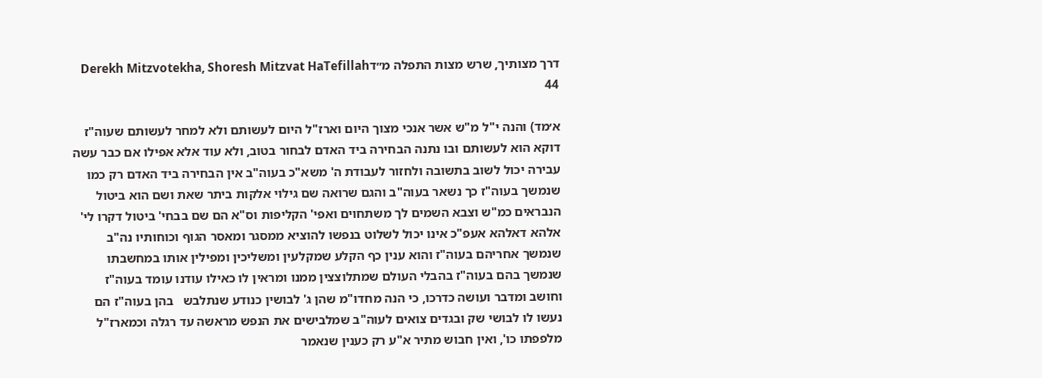דרך מצותיך, שרש מצות התפלה מ״דDerekh Mitzvotekha, Shoresh Mitzvat HaTefillah 44

א׳מד) והנה י"ל מ"ש אשר אנכי מצוך היום וארז"ל היום לעשותם ולא למחר לעשותם שעוה"ז דוקא הוא לעשותם ובו נתנה הבחירה ביד האדם לבחור בטוב, ולא עוד אלא אפילו אם כבר עשה עבירה יכול לשוב בתשובה ולחזור לעבודת ה' משא"כ בעוה"ב אין הבחירה ביד האדם רק כמו שנמשך בעוה"ז כך נשאר בעוה"ב והגם שרואה שם גילוי אלקות ביתר שאת ושם הוא ביטול הנבראים כמ"ש וצבא השמים לך משתחוים ואפי' הקליפות וס"א הם שם בבחי' ביטול דקרו לי' אלהא דאלהא אעפ"כ אינו יכול לשלוט בנפשו להוציא ממסגר ומאסר הגוף וכוחותיו נה"ב שנמשך אחריהם בעוה"ז והוא ענין כף הקלע שמקלעין ומשליכין ומפילין אותו במחשבתו שנמשך בהם בעוה"ז בהבלי העולם שמתלוצצין ממנו ומראין לו כאילו עודנו עומד בעוה"ז וחושב ומדבר ועושה כדרכו, כי הנה מחדו"מ שהן ג' לבושין כנודע שנתלבש   בהן בעוה"ז הם נעשו לו לבושי שק ובגדים צואים לעוה"ב שמלבישים את הנפש מראשה עד רגלה וכמארז"ל מלפפתו כו', ואין חבוש מתיר א"ע רק כענין שנאמר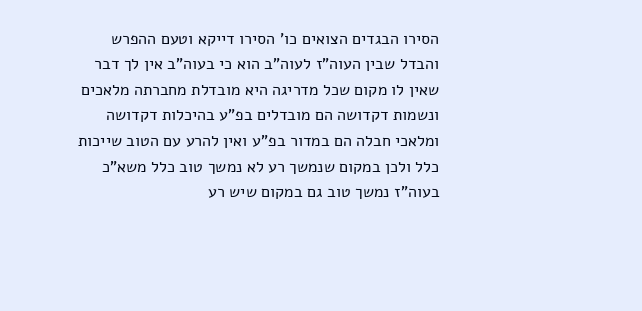הסירו הבגדים הצואים כו' הסירו דייקא וטעם ההפרש והבדל שבין העוה"ז לעוה"ב הוא כי בעוה"ב אין לך דבר שאין לו מקום שכל מדריגה היא מובדלת מחברתה מלאכים ונשמות דקדושה הם מובדלים בפ"ע בהיכלות דקדושה ומלאכי חבלה הם במדור בפ"ע ואין להרע עם הטוב שייכות כלל ולכן במקום שנמשך רע לא נמשך טוב כלל משא"כ בעוה"ז נמשך טוב גם במקום שיש רע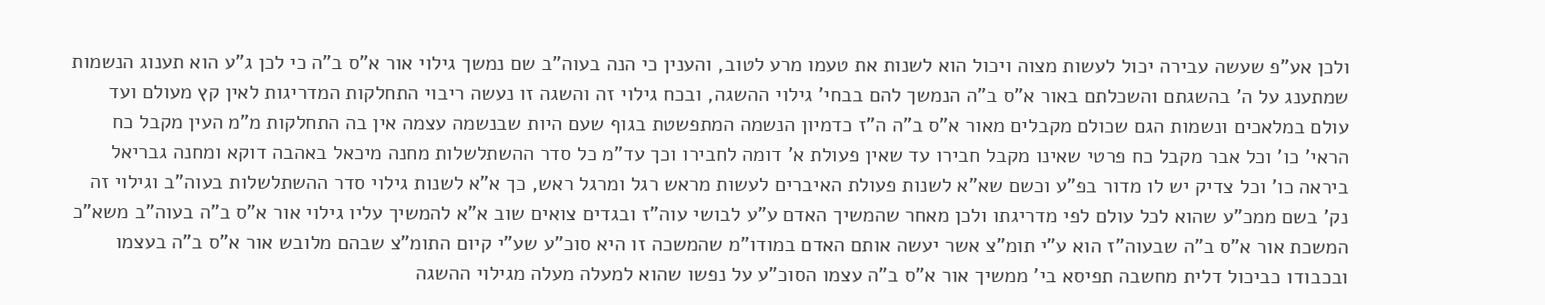ולכן אע"פ שעשה עבירה יכול לעשות מצוה ויכול הוא לשנות את טעמו מרע לטוב, והענין כי הנה בעוה"ב שם נמשך גילוי אור א"ס ב"ה כי לכן ג"ע הוא תענוג הנשמות שמתענג על ה' בהשגתם והשכלתם באור א"ס ב"ה הנמשך להם בבחי' גילוי ההשגה, ובכח גילוי זה והשגה זו נעשה ריבוי התחלקות המדריגות לאין קץ מעולם ועד עולם במלאכים ונשמות הגם שכולם מקבלים מאור א"ס ב"ה ה"ז כדמיון הנשמה המתפשטת בגוף שעם היות שבנשמה עצמה אין בה התחלקות מ"מ העין מקבל כח הראי' כו' וכל אבר מקבל כח פרטי שאינו מקבל חבירו עד שאין פעולת א' דומה לחבירו וכך עד"מ כל סדר ההשתלשלות מחנה מיכאל באהבה דוקא ומחנה גבריאל ביראה כו' וכל צדיק יש לו מדור בפ"ע וכשם שא"א לשנות פעולת האיברים לעשות מראש רגל ומרגל ראש, כך א"א לשנות גילוי סדר ההשתלשלות בעוה"ב וגילוי זה נק' בשם ממכ"ע שהוא לכל עולם לפי מדריגתו ולכן מאחר שהמשיך האדם ע"ע לבושי עוה"ז ובגדים צואים שוב א"א להמשיך עליו גילוי אור א"ס ב"ה בעוה"ב משא"כ המשכת אור א"ס ב"ה שבעוה"ז הוא ע"י תומ"צ אשר יעשה אותם האדם במודו"מ שהמשכה זו היא סוכ"ע שע"י קיום התומ"צ שבהם מלובש אור א"ס ב"ה בעצמו ובכבודו כביכול דלית מחשבה תפיסא בי' ממשיך אור א"ס ב"ה עצמו הסוכ"ע על נפשו שהוא למעלה מעלה מגילוי ההשגה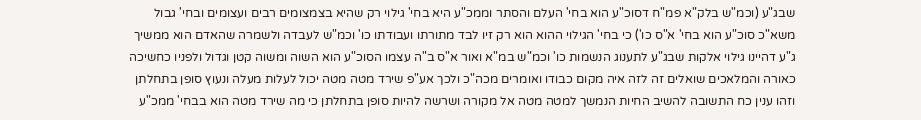שבג"ע (וכמ"ש בלק"א פמ"ח דסוכ"ע הוא בחי' העלם והסתר וממכ"ע היא בחי' גילוי רק שהיא בצמצומים רבים ועצומים ובחי' גבול משא"כ סוכ"ע הוא בחי' א"ס כו') כי בחי' הגילוי ההוא הוא רק זיו לבד מתורתו ועבודתו כו' וכמ"ש לעבדה ולשמרה שהאדם הוא ממשיך ג"ע דהיינו גילוי אלקות שבג"ע לתענוג הנשמות כו' וכמ"ש במ"א ואור א"ס ב"ה עצמו הסוכ"ע הוא השוה ומשוה קטן וגדול ולפניו כחשיכה כאורה והמלאכים שואלים זה לזה איה מקום כבודו ואומרים מכה"כ ולכך אע"פ שירד מטה מטה יכול לעלות מעלה ונעוץ סופן בתחלתן וזהו ענין כח התשובה להשיב החיות הנמשך למטה מטה אל מקורה ושרשה להיות סופן בתחלתן כי מה שירד מטה הוא בבחי' ממכ"ע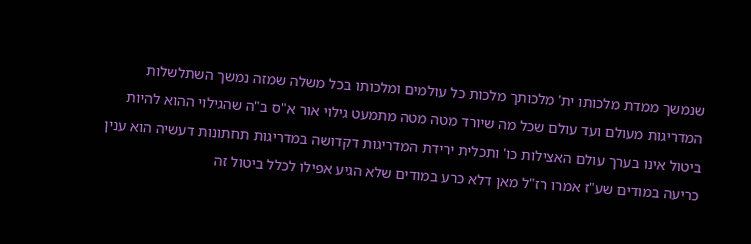שנמשך ממדת מלכותו ית' מלכותך מלכות כל עולמים ומלכותו בכל משלה שמזה נמשך השתלשלות המדריגות מעולם ועד עולם שכל מה שיורד מטה מטה מתמעט גילוי אור א"ס ב"ה שהגילוי ההוא להיות ביטול אינו בערך עולם האצילות כו' ותכלית ירידת המדריגות דקדושה במדריגות תחתונות דעשיה הוא ענין כריעה במודים שע"ז אמרו רז"ל מאן דלא כרע במודים שלא הגיע אפילו לכלל ביטול זה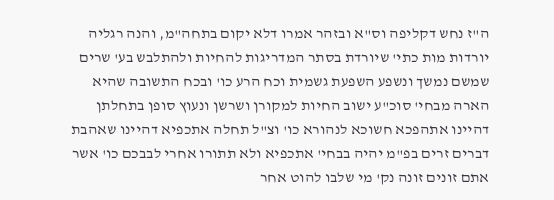ה"ז נחש דקליפה וס"א ובזהר אמרו דלא יקום בתחה"מ, והנה רגליה יורדות מות כתי' שיורדת בסתר המדריגות להחיות ולהתלבש בע' שרים שמשם נמשך ונשפע השפעת גשמית וכח הרע כו' ובכח התשובה שהיא הארה מבחי' סוכ"ע ישוב החיות למקורן ושרשן ונעוץ סופן בתחלתן דהיינו אתהפכא חשוכא לנהורא כו' וצ"ל תחלה אתכפיא דהיינו שאהבת דברים זרים בפ"מ יהיה בבחי' אתכפיא ולא תתורו אחרי לבבכם כו' אשר אתם זונים זונה נק' מי שלבו להוט אחר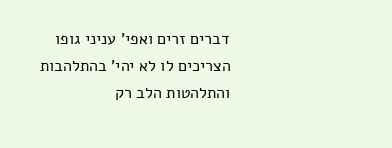דברים זרים ואפי' עניני גופו הצריכים לו לא יהי' בהתלהבות והתלהטות הלב רק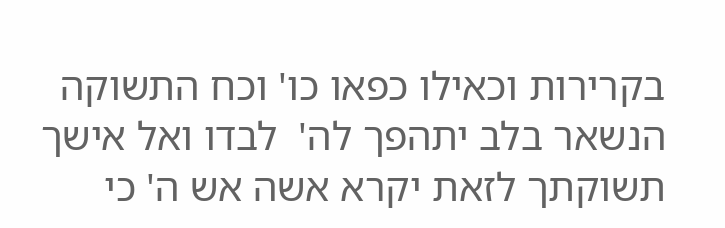בקרירות וכאילו כפאו כו' וכח התשוקה הנשאר בלב יתהפך לה'  לבדו ואל אישך תשוקתך לזאת יקרא אשה אש ה' כי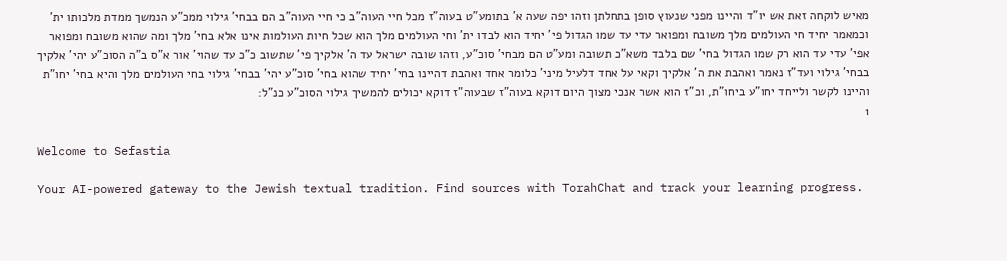מאיש לוקחה זאת אש יו"ד והיינו מפני שנעוץ סופן בתחלתן וזהו יפה שעה א' בתומע"ט בעוה"ז מכל חיי העוה"ב כי חיי העוה"ב הם בבחי' גילוי ממכ"ע הנמשך ממדת מלכותו ית' וכמאמר יחיד חי העולמים מלך משובח ומפואר עדי עד שמו הגדול פי' יחיד הוא לבדו ית' וחי העולמים מלך הוא שכל חיות העולמות אינו אלא בחי' מלך ומה שהוא משובח ומפואר אפי' עדי עד הוא רק שמו הגדול בחי' שם בלבד משא"כ תשובה ומע"ט הם מבחי' סוכ"ע, וזהו שובה ישראל עד ה' אלקיך פי' שתשוב כ"כ עד שהוי' אור א"ס ב"ה הסוכ"ע יהי' אלקיך בבחי' גילוי ועד"ז נאמר ואהבת את ה' אלקיך וקאי על אחד דלעיל מיני' כלומר אחד ואהבת דהיינו בחי' יחיד שהוא בחי' סוכ"ע יהי' בבחי' גילוי בחי העולמים מלך והיא בחי' יחו"ת והיינו לקשר ולייחד יחו"ע ביחו"ת, וכ"ז הוא אשר אנכי מצוך היום דוקא בעוה"ז שבעוה"ז דוקא יכולים להמשיך גילוי הסוכ"ע כנ"ל:
1

Welcome to Sefastia

Your AI-powered gateway to the Jewish textual tradition. Find sources with TorahChat and track your learning progress.